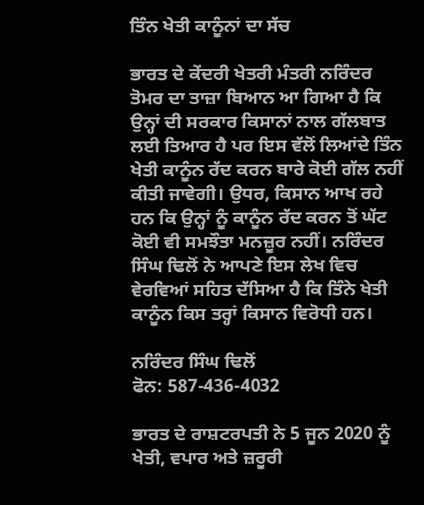ਤਿੰਨ ਖੇਤੀ ਕਾਨੂੰਨਾਂ ਦਾ ਸੱਚ

ਭਾਰਤ ਦੇ ਕੇਂਦਰੀ ਖੇਤਰੀ ਮੰਤਰੀ ਨਰਿੰਦਰ ਤੋਮਰ ਦਾ ਤਾਜ਼ਾ ਬਿਆਨ ਆ ਗਿਆ ਹੈ ਕਿ ਉਨ੍ਹਾਂ ਦੀ ਸਰਕਾਰ ਕਿਸਾਨਾਂ ਨਾਲ ਗੱਲਬਾਤ ਲਈ ਤਿਆਰ ਹੈ ਪਰ ਇਸ ਵੱਲੋਂ ਲਿਆਂਦੇ ਤਿੰਨ ਖੇਤੀ ਕਾਨੂੰਨ ਰੱਦ ਕਰਨ ਬਾਰੇ ਕੋਈ ਗੱਲ ਨਹੀਂ ਕੀਤੀ ਜਾਵੇਗੀ। ਉਧਰ, ਕਿਸਾਨ ਆਖ ਰਹੇ ਹਨ ਕਿ ਉਨ੍ਹਾਂ ਨੂੰ ਕਾਨੂੰਨ ਰੱਦ ਕਰਨ ਤੋਂ ਘੱਟ ਕੋਈ ਵੀ ਸਮਝੌਤਾ ਮਨਜ਼ੂਰ ਨਹੀਂ। ਨਰਿੰਦਰ ਸਿੰਘ ਢਿਲੋਂ ਨੇ ਆਪਣੇ ਇਸ ਲੇਖ ਵਿਚ ਵੇਰਵਿਆਂ ਸਹਿਤ ਦੱਸਿਆ ਹੈ ਕਿ ਤਿੰਨੇ ਖੇਤੀ ਕਾਨੂੰਨ ਕਿਸ ਤਰ੍ਹਾਂ ਕਿਸਾਨ ਵਿਰੋਧੀ ਹਨ।

ਨਰਿੰਦਰ ਸਿੰਘ ਢਿਲੋਂ
ਫੋਨ: 587-436-4032

ਭਾਰਤ ਦੇ ਰਾਸ਼ਟਰਪਤੀ ਨੇ 5 ਜੂਨ 2020 ਨੂੰ ਖੇਤੀ, ਵਪਾਰ ਅਤੇ ਜ਼ਰੂਰੀ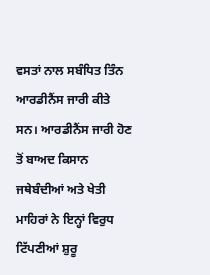ਵਸਤਾਂ ਨਾਲ ਸਬੰਧਿਤ ਤਿੰਨ ਆਰਡੀਨੈਂਸ ਜਾਰੀ ਕੀਤੇ ਸਨ। ਆਰਡੀਨੈਂਸ ਜਾਰੀ ਹੋਣ ਤੋਂ ਬਾਅਦ ਕਿਸਾਨ ਜਥੇਬੰਦੀਆਂ ਅਤੇ ਖੇਤੀ ਮਾਹਿਰਾਂ ਨੇ ਇਨ੍ਹਾਂ ਵਿਰੁਧ ਟਿੱਪਣੀਆਂ ਸ਼ੁਰੂ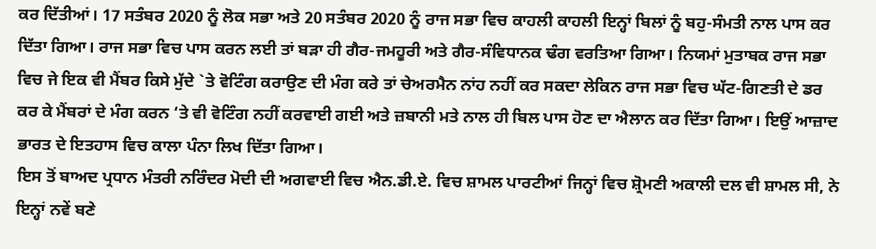ਕਰ ਦਿੱਤੀਆਂ। 17 ਸਤੰਬਰ 2020 ਨੂੰ ਲੋਕ ਸਭਾ ਅਤੇ 20 ਸਤੰਬਰ 2020 ਨੂੰ ਰਾਜ ਸਭਾ ਵਿਚ ਕਾਹਲੀ ਕਾਹਲੀ ਇਨ੍ਹਾਂ ਬਿਲਾਂ ਨੂੰ ਬਹੁ-ਸੰਮਤੀ ਨਾਲ ਪਾਸ ਕਰ ਦਿੱਤਾ ਗਿਆ। ਰਾਜ ਸਭਾ ਵਿਚ ਪਾਸ ਕਰਨ ਲਈ ਤਾਂ ਬੜਾ ਹੀ ਗੈਰ-ਜਮਹੂਰੀ ਅਤੇ ਗੈਰ-ਸੰਵਿਧਾਨਕ ਢੰਗ ਵਰਤਿਆ ਗਿਆ। ਨਿਯਮਾਂ ਮੁਤਾਬਕ ਰਾਜ ਸਭਾ ਵਿਚ ਜੇ ਇਕ ਵੀ ਮੈਂਬਰ ਕਿਸੇ ਮੁੱਦੇ `ਤੇ ਵੋਟਿੰਗ ਕਰਾਉਣ ਦੀ ਮੰਗ ਕਰੇ ਤਾਂ ਚੇਅਰਮੈਨ ਨਾਂਹ ਨਹੀਂ ਕਰ ਸਕਦਾ ਲੇਕਿਨ ਰਾਜ ਸਭਾ ਵਿਚ ਘੱਟ-ਗਿਣਤੀ ਦੇ ਡਰ ਕਰ ਕੇ ਮੈਂਬਰਾਂ ਦੇ ਮੰਗ ਕਰਨ ‘ਤੇ ਵੀ ਵੋਟਿੰਗ ਨਹੀਂ ਕਰਵਾਈ ਗਈ ਅਤੇ ਜ਼ਬਾਨੀ ਮਤੇ ਨਾਲ ਹੀ ਬਿਲ ਪਾਸ ਹੋਣ ਦਾ ਐਲਾਨ ਕਰ ਦਿੱਤਾ ਗਿਆ। ਇਉਂ ਆਜ਼ਾਦ ਭਾਰਤ ਦੇ ਇਤਹਾਸ ਵਿਚ ਕਾਲਾ ਪੰਨਾ ਲਿਖ ਦਿੱਤਾ ਗਿਆ।
ਇਸ ਤੋਂ ਬਾਅਦ ਪ੍ਰਧਾਨ ਮੰਤਰੀ ਨਰਿੰਦਰ ਮੋਦੀ ਦੀ ਅਗਵਾਈ ਵਿਚ ਐਨ.ਡੀ.ਏ. ਵਿਚ ਸ਼ਾਮਲ ਪਾਰਟੀਆਂ ਜਿਨ੍ਹਾਂ ਵਿਚ ਸ਼੍ਰੋਮਣੀ ਅਕਾਲੀ ਦਲ ਵੀ ਸ਼ਾਮਲ ਸੀ, ਨੇ ਇਨ੍ਹਾਂ ਨਵੇਂ ਬਣੇ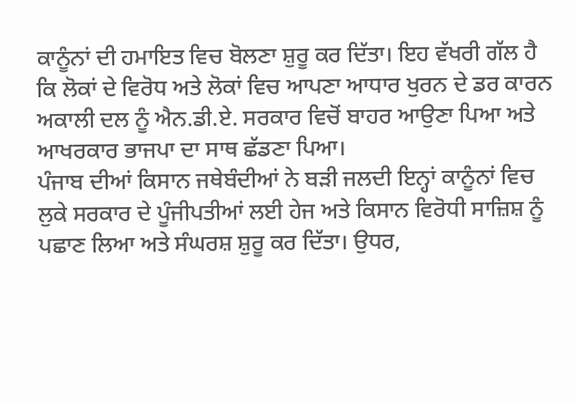ਕਾਨੂੰਨਾਂ ਦੀ ਹਮਾਇਤ ਵਿਚ ਬੋਲਣਾ ਸ਼ੁਰੂ ਕਰ ਦਿੱਤਾ। ਇਹ ਵੱਖਰੀ ਗੱਲ ਹੈ ਕਿ ਲੋਕਾਂ ਦੇ ਵਿਰੋਧ ਅਤੇ ਲੋਕਾਂ ਵਿਚ ਆਪਣਾ ਆਧਾਰ ਖੁਰਨ ਦੇ ਡਰ ਕਾਰਨ ਅਕਾਲੀ ਦਲ ਨੂੰ ਐਨ.ਡੀ.ਏ. ਸਰਕਾਰ ਵਿਚੋਂ ਬਾਹਰ ਆਉਣਾ ਪਿਆ ਅਤੇ ਆਖਰਕਾਰ ਭਾਜਪਾ ਦਾ ਸਾਥ ਛੱਡਣਾ ਪਿਆ।
ਪੰਜਾਬ ਦੀਆਂ ਕਿਸਾਨ ਜਥੇਬੰਦੀਆਂ ਨੇ ਬੜੀ ਜਲਦੀ ਇਨ੍ਹਾਂ ਕਾਨੂੰਨਾਂ ਵਿਚ ਲੁਕੇ ਸਰਕਾਰ ਦੇ ਪੂੰਜੀਪਤੀਆਂ ਲਈ ਹੇਜ ਅਤੇ ਕਿਸਾਨ ਵਿਰੋਧੀ ਸਾਜ਼ਿਸ਼ ਨੂੰ ਪਛਾਣ ਲਿਆ ਅਤੇ ਸੰਘਰਸ਼ ਸ਼ੁਰੂ ਕਰ ਦਿੱਤਾ। ਉਧਰ,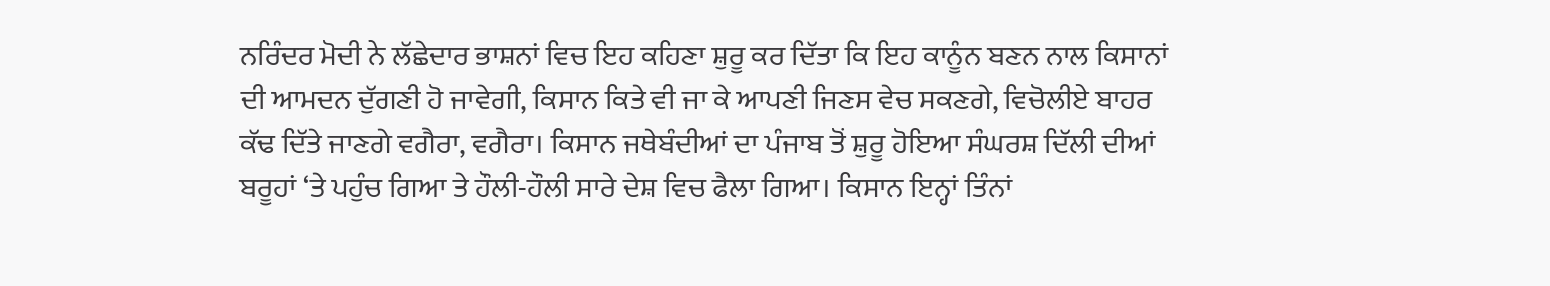ਨਰਿੰਦਰ ਮੋਦੀ ਨੇ ਲੱਛੇਦਾਰ ਭਾਸ਼ਨਾਂ ਵਿਚ ਇਹ ਕਹਿਣਾ ਸ਼ੁਰੂ ਕਰ ਦਿੱਤਾ ਕਿ ਇਹ ਕਾਨੂੰਨ ਬਣਨ ਨਾਲ ਕਿਸਾਨਾਂ ਦੀ ਆਮਦਨ ਦੁੱਗਣੀ ਹੋ ਜਾਵੇਗੀ, ਕਿਸਾਨ ਕਿਤੇ ਵੀ ਜਾ ਕੇ ਆਪਣੀ ਜਿਣਸ ਵੇਚ ਸਕਣਗੇ, ਵਿਚੋਲੀਏ ਬਾਹਰ ਕੱਢ ਦਿੱਤੇ ਜਾਣਗੇ ਵਗੈਰਾ, ਵਗੈਰਾ। ਕਿਸਾਨ ਜਥੇਬੰਦੀਆਂ ਦਾ ਪੰਜਾਬ ਤੋਂ ਸ਼ੁਰੂ ਹੋਇਆ ਸੰਘਰਸ਼ ਦਿੱਲੀ ਦੀਆਂ ਬਰੂਹਾਂ ‘ਤੇ ਪਹੁੰਚ ਗਿਆ ਤੇ ਹੌਲੀ-ਹੌਲੀ ਸਾਰੇ ਦੇਸ਼ ਵਿਚ ਫੈਲਾ ਗਿਆ। ਕਿਸਾਨ ਇਨ੍ਹਾਂ ਤਿੰਨਾਂ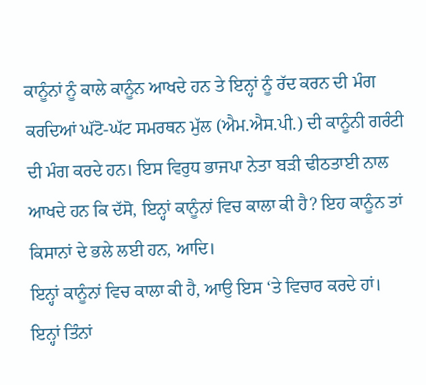ਕਾਨੂੰਨਾਂ ਨੂੰ ਕਾਲੇ ਕਾਨੂੰਨ ਆਖਦੇ ਹਨ ਤੇ ਇਨ੍ਹਾਂ ਨੂੰ ਰੱਦ ਕਰਨ ਦੀ ਮੰਗ ਕਰਦਿਆਂ ਘੱਟੋ-ਘੱਟ ਸਮਰਥਨ ਮੁੱਲ (ਐਮ.ਐਸ.ਪੀ.) ਦੀ ਕਾਨੂੰਨੀ ਗਰੰਟੀ ਦੀ ਮੰਗ ਕਰਦੇ ਹਨ। ਇਸ ਵਿਰੁਧ ਭਾਜਪਾ ਨੇਤਾ ਬੜੀ ਢੀਠਤਾਈ ਨਾਲ ਆਖਦੇ ਹਨ ਕਿ ਦੱਸੋ, ਇਨ੍ਹਾਂ ਕਾਨੂੰਨਾਂ ਵਿਚ ਕਾਲਾ ਕੀ ਹੈ? ਇਹ ਕਾਨੂੰਨ ਤਾਂ ਕਿਸਾਨਾਂ ਦੇ ਭਲੇ ਲਈ ਹਨ, ਆਦਿ।
ਇਨ੍ਹਾਂ ਕਾਨੂੰਨਾਂ ਵਿਚ ਕਾਲਾ ਕੀ ਹੈ, ਆਉ ਇਸ ‘ਤੇ ਵਿਚਾਰ ਕਰਦੇ ਹਾਂ।
ਇਨ੍ਹਾਂ ਤਿੰਨਾਂ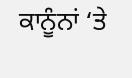ਕਾਨੂੰਨਾਂ ‘ਤੇ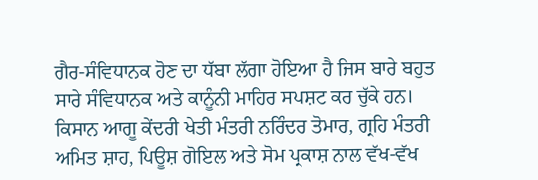ਗੈਰ-ਸੰਵਿਧਾਨਕ ਹੋਣ ਦਾ ਧੱਬਾ ਲੱਗਾ ਹੋਇਆ ਹੈ ਜਿਸ ਬਾਰੇ ਬਹੁਤ ਸਾਰੇ ਸੰਵਿਧਾਨਕ ਅਤੇ ਕਾਨੂੰਨੀ ਮਾਹਿਰ ਸਪਸ਼ਟ ਕਰ ਚੁੱਕੇ ਹਨ। ਕਿਸਾਨ ਆਗੂ ਕੇਂਦਰੀ ਖੇਤੀ ਮੰਤਰੀ ਨਰਿੰਦਰ ਤੋਮਾਰ, ਗ੍ਰਹਿ ਮੰਤਰੀ ਅਮਿਤ ਸ਼ਾਹ, ਪਿਊਸ਼ ਗੋਇਲ ਅਤੇ ਸੋਮ ਪ੍ਰਕਾਸ਼ ਨਾਲ ਵੱਖ-ਵੱਖ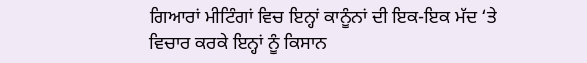ਗਿਆਰਾਂ ਮੀਟਿੰਗਾਂ ਵਿਚ ਇਨ੍ਹਾਂ ਕਾਨੂੰਨਾਂ ਦੀ ਇਕ-ਇਕ ਮੱਦ ‘ਤੇ ਵਿਚਾਰ ਕਰਕੇ ਇਨ੍ਹਾਂ ਨੂੰ ਕਿਸਾਨ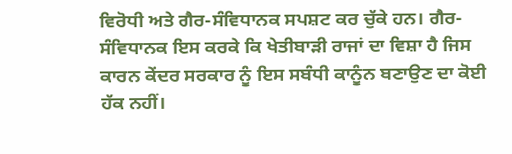ਵਿਰੋਧੀ ਅਤੇ ਗੈਰ-ਸੰਵਿਧਾਨਕ ਸਪਸ਼ਟ ਕਰ ਚੁੱਕੇ ਹਨ। ਗੈਰ-ਸੰਵਿਧਾਨਕ ਇਸ ਕਰਕੇ ਕਿ ਖੇਤੀਬਾੜੀ ਰਾਜਾਂ ਦਾ ਵਿਸ਼ਾ ਹੈ ਜਿਸ ਕਾਰਨ ਕੇਂਦਰ ਸਰਕਾਰ ਨੂੰ ਇਸ ਸਬੰਧੀ ਕਾਨੂੰਨ ਬਣਾਉਣ ਦਾ ਕੋਈ ਹੱਕ ਨਹੀਂ।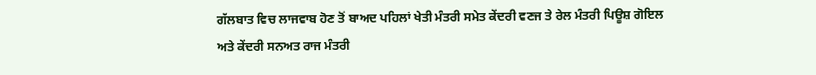ਗੱਲਬਾਤ ਵਿਚ ਲਾਜਵਾਬ ਹੋਣ ਤੋਂ ਬਾਅਦ ਪਹਿਲਾਂ ਖੇਤੀ ਮੰਤਰੀ ਸਮੇਤ ਕੇਂਦਰੀ ਵਣਜ ਤੇ ਰੇਲ ਮੰਤਰੀ ਪਿਊਸ਼ ਗੋਇਲ ਅਤੇ ਕੇਂਦਰੀ ਸਨਅਤ ਰਾਜ ਮੰਤਰੀ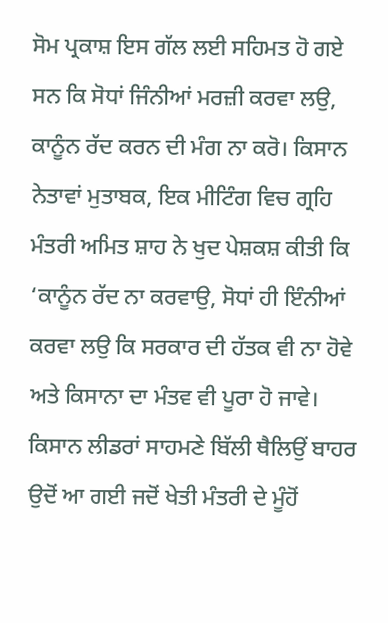ਸੋਮ ਪ੍ਰਕਾਸ਼ ਇਸ ਗੱਲ ਲਈ ਸਹਿਮਤ ਹੋ ਗਏ ਸਨ ਕਿ ਸੋਧਾਂ ਜਿੰਨੀਆਂ ਮਰਜ਼ੀ ਕਰਵਾ ਲਉ, ਕਾਨੂੰਨ ਰੱਦ ਕਰਨ ਦੀ ਮੰਗ ਨਾ ਕਰੋ। ਕਿਸਾਨ ਨੇਤਾਵਾਂ ਮੁਤਾਬਕ, ਇਕ ਮੀਟਿੰਗ ਵਿਚ ਗ੍ਰਹਿ ਮੰਤਰੀ ਅਮਿਤ ਸ਼ਾਹ ਨੇ ਖੁਦ ਪੇਸ਼ਕਸ਼ ਕੀਤੀ ਕਿ ‘ਕਾਨੂੰਨ ਰੱਦ ਨਾ ਕਰਵਾਉ, ਸੋਧਾਂ ਹੀ ਇੰਨੀਆਂ ਕਰਵਾ ਲਉ ਕਿ ਸਰਕਾਰ ਦੀ ਹੱਤਕ ਵੀ ਨਾ ਹੋਵੇ ਅਤੇ ਕਿਸਾਨਾ ਦਾ ਮੰਤਵ ਵੀ ਪੂਰਾ ਹੋ ਜਾਵੇ। ਕਿਸਾਨ ਲੀਡਰਾਂ ਸਾਹਮਣੇ ਬਿੱਲੀ ਥੈਲਿਉਂ ਬਾਹਰ ਉਦੋਂ ਆ ਗਈ ਜਦੋਂ ਖੇਤੀ ਮੰਤਰੀ ਦੇ ਮੂੰਹੋਂ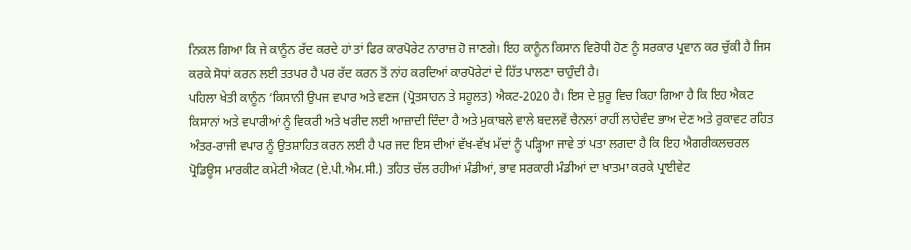ਨਿਕਲ ਗਿਆ ਕਿ ਜੇ ਕਾਨੂੰਨ ਰੱਦ ਕਰਦੇ ਹਾਂ ਤਾਂ ਫਿਰ ਕਾਰਪੋਰੇਟ ਨਾਰਾਜ਼ ਹੋ ਜਾਣਗੇ। ਇਹ ਕਾਨੂੰਨ ਕਿਸਾਨ ਵਿਰੋਧੀ ਹੋਣ ਨੂੰ ਸਰਕਾਰ ਪ੍ਰਵਾਨ ਕਰ ਚੁੱਕੀ ਹੈ ਜਿਸ ਕਰਕੇ ਸੋਧਾਂ ਕਰਨ ਲਈ ਤਤਪਰ ਹੈ ਪਰ ਰੱਦ ਕਰਨ ਤੋਂ ਨਾਂਹ ਕਰਦਿਆਂ ਕਾਰਪੋਰੇਟਾਂ ਦੇ ਹਿੱਤ ਪਾਲਣਾ ਚਾਹੁੰਦੀ ਹੈ।
ਪਹਿਲਾ ਖੇਤੀ ਕਾਨੂੰਨ ‘ਕਿਸਾਨੀ ਉਪਜ ਵਪਾਰ ਅਤੇ ਵਣਜ (ਪ੍ਰੋਤਸਾਹਨ ਤੇ ਸਹੂਲਤ) ਐਕਟ-2020 ਹੈ। ਇਸ ਦੇ ਸ਼ੁਰੂ ਵਿਚ ਕਿਹਾ ਗਿਆ ਹੈ ਕਿ ਇਹ ਐਕਟ ਕਿਸਾਨਾਂ ਅਤੇ ਵਪਾਰੀਆਂ ਨੂੰ ਵਿਕਰੀ ਅਤੇ ਖਰੀਦ ਲਈ ਆਜ਼ਾਦੀ ਦਿੰਦਾ ਹੈ ਅਤੇ ਮੁਕਾਬਲੇ ਵਾਲੇ ਬਦਲਵੇਂ ਚੈਨਲਾਂ ਰਾਹੀਂ ਲਾਹੇਵੰਦ ਭਾਅ ਦੇਣ ਅਤੇ ਰੁਕਾਵਟ ਰਹਿਤ ਅੰਤਰ-ਰਾਜੀ ਵਪਾਰ ਨੂੰ ਉਤਸ਼ਾਹਿਤ ਕਰਨ ਲਈ ਹੈ ਪਰ ਜਦ ਇਸ ਦੀਆਂ ਵੱਖ-ਵੱਖ ਮੱਦਾਂ ਨੂੰ ਪੜ੍ਹਿਆ ਜਾਵੇ ਤਾਂ ਪਤਾ ਲਗਦਾ ਹੈ ਕਿ ਇਹ ਐਗਰੀਕਲਚਰਲ ਪ੍ਰੋਡਿਊਸ ਮਾਰਕੀਟ ਕਮੇਟੀ ਐਕਟ (ਏ.ਪੀ.ਐਮ.ਸੀ.) ਤਹਿਤ ਚੱਲ ਰਹੀਆਂ ਮੰਡੀਆਂ, ਭਾਵ ਸਰਕਾਰੀ ਮੰਡੀਆਂ ਦਾ ਖਾਤਮਾ ਕਰਕੇ ਪ੍ਰਾਈਵੇਟ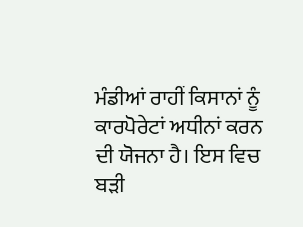ਮੰਡੀਆਂ ਰਾਹੀਂ ਕਿਸਾਨਾਂ ਨੂੰ ਕਾਰਪੋਰੇਟਾਂ ਅਧੀਨਾਂ ਕਰਨ ਦੀ ਯੋਜਨਾ ਹੈ। ਇਸ ਵਿਚ ਬੜੀ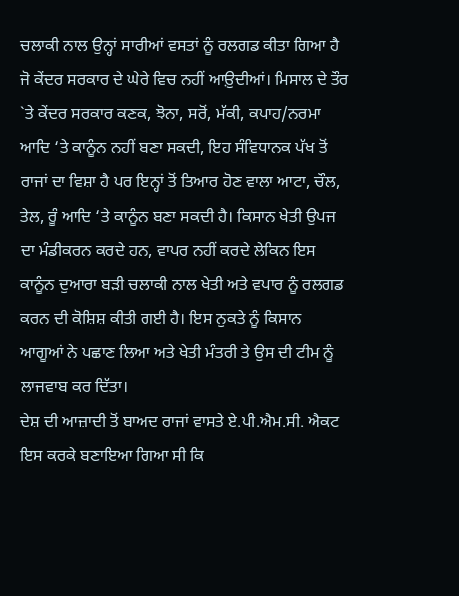ਚਲਾਕੀ ਨਾਲ ਉਨ੍ਹਾਂ ਸਾਰੀਆਂ ਵਸਤਾਂ ਨੂੰ ਰਲਗਡ ਕੀਤਾ ਗਿਆ ਹੈ ਜੋ ਕੇਂਦਰ ਸਰਕਾਰ ਦੇ ਘੇਰੇ ਵਿਚ ਨਹੀਂ ਆਉ਼ਦੀਆਂ। ਮਿਸਾਲ ਦੇ ਤੌਰ `ਤੇ ਕੇਂਦਰ ਸਰਕਾਰ ਕਣਕ, ਝੋਨਾ, ਸਰੋਂ, ਮੱਕੀ, ਕਪਾਹ/ਨਰਮਾ ਆਦਿ ‘ਤੇ ਕਾਨੂੰਨ ਨਹੀਂ ਬਣਾ ਸਕਦੀ, ਇਹ ਸੰਵਿਧਾਨਕ ਪੱਖ ਤੋਂ ਰਾਜਾਂ ਦਾ ਵਿਸ਼ਾ ਹੈ ਪਰ ਇਨ੍ਹਾਂ ਤੋਂ ਤਿਆਰ ਹੋਣ ਵਾਲਾ ਆਟਾ, ਚੌਲ, ਤੇਲ, ਰੂੰ ਆਦਿ ‘ਤੇ ਕਾਨੂੰਨ ਬਣਾ ਸਕਦੀ ਹੈ। ਕਿਸਾਨ ਖੇਤੀ ਉਪਜ ਦਾ ਮੰਡੀਕਰਨ ਕਰਦੇ ਹਨ, ਵਾਪਰ ਨਹੀਂ ਕਰਦੇ ਲੇਕਿਨ ਇਸ ਕਾਨੂੰਨ ਦੁਆਰਾ ਬੜੀ ਚਲਾਕੀ ਨਾਲ ਖੇਤੀ ਅਤੇ ਵਪਾਰ ਨੂੰ ਰਲਗਡ ਕਰਨ ਦੀ ਕੋਸ਼ਿਸ਼ ਕੀਤੀ ਗਈ ਹੈ। ਇਸ ਨੁਕਤੇ ਨੂੰ ਕਿਸਾਨ ਆਗੂਆਂ ਨੇ ਪਛਾਣ ਲਿਆ ਅਤੇ ਖੇਤੀ ਮੰਤਰੀ ਤੇ ਉਸ ਦੀ ਟੀਮ ਨੂੰ ਲਾਜਵਾਬ ਕਰ ਦਿੱਤਾ।
ਦੇਸ਼ ਦੀ ਆਜ਼ਾਦੀ ਤੋਂ ਬਾਅਦ ਰਾਜਾਂ ਵਾਸਤੇ ਏ.ਪੀ.ਐਮ.ਸੀ. ਐਕਟ ਇਸ ਕਰਕੇ ਬਣਾਇਆ ਗਿਆ ਸੀ ਕਿ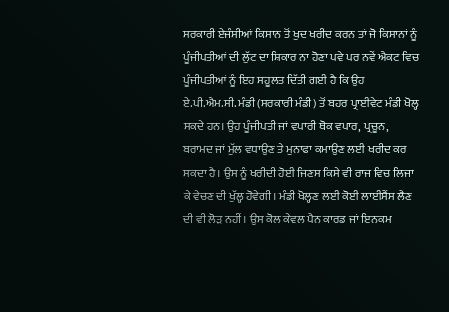ਸਰਕਾਰੀ ਏਜੰਸੀਆਂ ਕਿਸਾਨ ਤੋਂ ਖੁਦ ਖਰੀਦ ਕਰਨ ਤਾਂ ਜੋ ਕਿਸਾਨਾਂ ਨੂੰ ਪੂੰਜੀਪਤੀਆਂ ਦੀ ਲੁੱਟ ਦਾ ਸ਼ਿਕਾਰ ਨਾ ਹੋਣਾ ਪਵੇ ਪਰ ਨਵੇਂ ਐਕਟ ਵਿਚ ਪੂੰਜੀਪਤੀਆਂ ਨੂੰ ਇਹ ਸਹੂਲਤ ਦਿੱਤੀ ਗਈ ਹੈ ਕਿ ਉਹ ਏ.ਪੀ.ਐਮ.ਸੀ. ਮੰਡੀ (ਸਰਕਾਰੀ ਮੰਡੀ) ਤੋਂ ਬਹਰ ਪ੍ਰਾਈਵੇਟ ਮੰਡੀ ਖੋਲ੍ਹ ਸਕਦੇ ਹਨ। ਉਹ ਪੂੰਜੀਪਤੀ ਜਾਂ ਵਪਾਰੀ ਥੋਕ ਵਪਾਰ, ਪ੍ਰਚੂਨ, ਬਰਾਮਦ ਜਾਂ ਮੁੱਲ ਵਧਾਉਣ ਤੇ ਮੁਨਾਫਾ ਕਮਾਉਣ ਲਈ ਖਰੀਦ ਕਰ ਸਕਦਾ ਹੈ। ਉਸ ਨੂੰ ਖਰੀਦੀ ਹੋਈ ਜਿਣਸ ਕਿਸੇ ਵੀ ਰਾਜ ਵਿਚ ਲਿਜਾ ਕੇ ਵੇਚਣ ਦੀ ਖੁੱਲ੍ਹ ਹੋਵੇਗੀ। ਮੰਡੀ ਖੋਲ੍ਹਣ ਲਈ ਕੋਈ ਲਾਈਸੈਂਸ ਲੈਣ ਦੀ ਵੀ ਲੋੜ ਨਹੀਂ। ਉਸ ਕੋਲ ਕੇਵਲ ਪੈਨ ਕਾਰਡ ਜਾਂ ਇਨਕਮ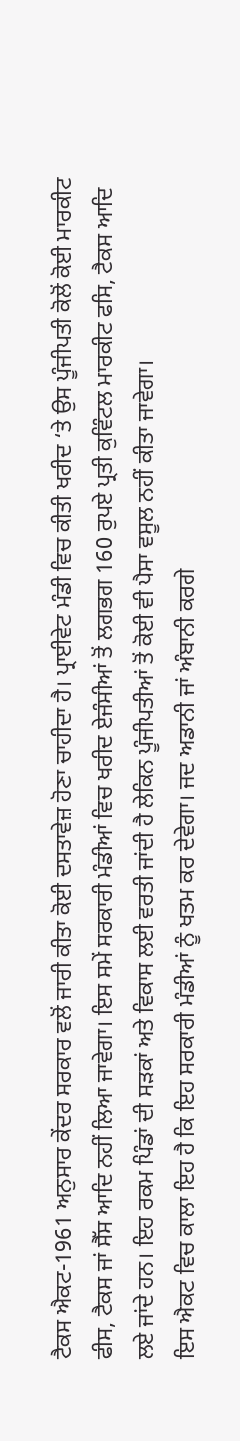ਟੈਕਸ ਐਕਟ-1961 ਅਨੁਸਾਰ ਕੇਂਦਰ ਸਰਕਾਰ ਵਲੋਂ ਜਾਰੀ ਕੀਤਾ ਕੋਈ ਦਸਤਾਵੇਜ਼ ਹੋਣਾ ਚਾਹੀਦਾ ਹੈ। ਪ੍ਰਾਈਵੇਟ ਮੰਡੀ ਵਿਚ ਕੀਤੀ ਖਰੀਦ ‘ਤੇ ਉਸ ਪੂੰਜੀਪਤੀ ਕੋਲੋਂ ਕੋਈ ਮਾਰਕੀਟ ਫੀਸ, ਟੈਕਸ ਜਾਂ ਸੈੱਸ ਆਦਿ ਨਹੀਂ ਲਿਆ ਜਾਵੇਗਾ। ਇਸ ਸਮੇਂ ਸਰਕਾਰੀ ਮੰਡੀਆਂ ਵਿਚ ਖਰੀਦ ਏਜੰਸੀਆਂ ਤੋਂ ਲਗਭਗ 160 ਰੁਪਏ ਪ੍ਰਤੀ ਕੁਵਿੰਟਲ ਮਾਰਕੀਟ ਫਸਿ, ਟੈਕਸ ਆਦਿ ਲਏ ਜਾਂਦੇ ਹਨ। ਇਹ ਰਕਮ ਪਿੰਡਾਂ ਦੀ ਸੜਕਾਂ ਅਤੇ ਵਿਕਾਸ ਲਈ ਵਰਤੀ ਜਾਂਦੀ ਹੈ ਲੇਕਿਨ ਪੂੰਜੀਪਤੀਆਂ ਤੋਂ ਕੋਈ ਵੀ ਪੈਸਾ ਵਸੂਲ ਨਹੀਂ ਕੀਤਾ ਜਾਵੇਗਾ।
ਇਸ ਐਕਟ ਵਿਚ ਕਾਲਾ ਇਹ ਹੈ ਕਿ ਇਹ ਸਰਕਾਰੀ ਮੰਡੀਆਂ ਨੂੰ ਖਤਮ ਕਰ ਦੇਵੇਗਾ। ਜਦ ਅਡਾਨੀ ਜਾਂ ਅੰਬਾਨੀ ਕਰਗੇ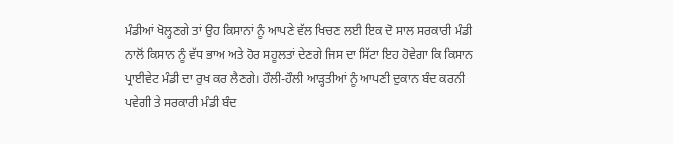ਮੰਡੀਆਂ ਖੋਲ੍ਹਣਗੇ ਤਾਂ ਉਹ ਕਿਸਾਨਾਂ ਨੂੰ ਆਪਣੇ ਵੱਲ ਖਿਚਣ ਲਈ ਇਕ ਦੋ ਸਾਲ ਸਰਕਾਰੀ ਮੰਡੀ ਨਾਲੋਂ ਕਿਸਾਨ ਨੂੰ ਵੱਧ ਭਾਅ ਅਤੇ ਹੋਰ ਸਹੂਲਤਾਂ ਦੇਣਗੇ ਜਿਸ ਦਾ ਸਿੱਟਾ ਇਹ ਹੋਵੇਗਾ ਕਿ ਕਿਸਾਨ ਪ੍ਰਾਈਵੇਟ ਮੰਡੀ ਦਾ ਰੁਖ ਕਰ ਲੈਣਗੇ। ਹੌਲੀ-ਹੌਲੀ ਆੜ੍ਹਤੀਆਂ ਨੂੰ ਆਪਣੀ ਦੁਕਾਨ ਬੰਦ ਕਰਨੀ ਪਵੇਗੀ ਤੇ ਸਰਕਾਰੀ ਮੰਡੀ ਬੰਦ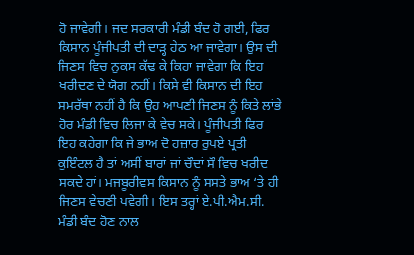ਹੋ ਜਾਵੇਗੀ। ਜਦ ਸਰਕਾਰੀ ਮੰਡੀ ਬੰਦ ਹੋ ਗਈ, ਫਿਰ ਕਿਸਾਨ ਪੂੰਜੀਪਤੀ ਦੀ ਦਾੜ੍ਹ ਹੇਠ ਆ ਜਾਵੇਗਾ। ਉਸ ਦੀ ਜਿਣਸ ਵਿਚ ਨੁਕਸ ਕੱਢ ਕੇ ਕਿਹਾ ਜਾਵੇਗਾ ਕਿ ਇਹ ਖਰੀਦਣ ਦੇ ਯੋਗ ਨਹੀਂ। ਕਿਸੇ ਵੀ ਕਿਸਾਨ ਦੀ ਇਹ ਸਮਰੱਥਾ ਨਹੀਂ ਹੈ ਕਿ ਉਹ ਆਪਣੀ ਜਿਣਸ ਨੂੰ ਕਿਤੇ ਲਾਂਭੇ ਹੋਰ ਮੰਡੀ ਵਿਚ ਲਿਜਾ ਕੇ ਵੇਚ ਸਕੇ। ਪੂੰਜੀਪਤੀ ਫਿਰ ਇਹ ਕਹੇਗਾ ਕਿ ਜੇ ਭਾਅ ਦੋ ਹਜ਼ਾਰ ਰੁਪਏ ਪ੍ਰਤੀ ਕੁਇੰਟਲ ਹੈ ਤਾਂ ਅਸੀਂ ਬਾਰਾਂ ਜਾਂ ਚੌਦਾਂ ਸੌ ਵਿਚ ਖਰੀਦ ਸਕਦੇ ਹਾਂ। ਮਜਬੂਰੀਵਸ ਕਿਸਾਨ ਨੂੰ ਸਸਤੇ ਭਾਅ ‘ਤੇ ਹੀ ਜਿਣਸ ਵੇਚਣੀ ਪਵੇਗੀ। ਇਸ ਤਰ੍ਹਾਂ ਏ.ਪੀ.ਐਮ.ਸੀ. ਮੰਡੀ ਬੰਦ ਹੋਣ ਨਾਲ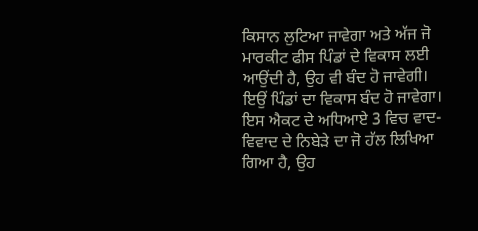ਕਿਸਾਨ ਲੁਟਿਆ ਜਾਵੇਗਾ ਅਤੇ ਅੱਜ ਜੋ ਮਾਰਕੀਟ ਫੀਸ ਪਿੰਡਾਂ ਦੇ ਵਿਕਾਸ ਲਈ ਆਉਂਦੀ ਹੈ, ਉਹ ਵੀ ਬੰਦ ਹੋ ਜਾਵੇਗੀ। ਇਉਂ ਪਿੰਡਾਂ ਦਾ ਵਿਕਾਸ ਬੰਦ ਹੋ ਜਾਵੇਗਾ।
ਇਸ ਐਕਟ ਦੇ ਅਧਿਆਏ 3 ਵਿਚ ਵਾਦ-ਵਿਵਾਦ ਦੇ ਨਿਬੇੜੇ ਦਾ ਜੋ ਹੱਲ ਲਿਖਿਆ ਗਿਆ ਹੈ, ਉਹ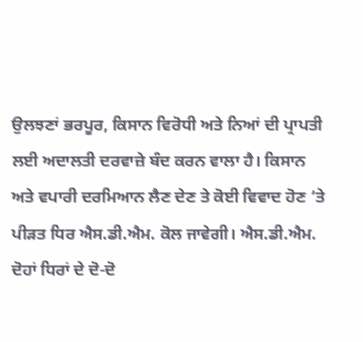ਉਲਝਣਾਂ ਭਰਪੂਰ, ਕਿਸਾਨ ਵਿਰੋਧੀ ਅਤੇ ਨਿਆਂ ਦੀ ਪ੍ਰਾਪਤੀ ਲਈ ਅਦਾਲਤੀ ਦਰਵਾਜ਼ੇ ਬੰਦ ਕਰਨ ਵਾਲਾ ਹੈ। ਕਿਸਾਨ ਅਤੇ ਵਪਾਰੀ ਦਰਮਿਆਨ ਲੈਣ ਦੇਣ ਤੇ ਕੋਈ ਵਿਵਾਦ ਹੋਣ ‘ਤੇ ਪੀੜਤ ਧਿਰ ਐਸ.ਡੀ.ਐਮ. ਕੋਲ ਜਾਵੇਗੀ। ਐਸ.ਡੀ.ਐਮ. ਦੋਹਾਂ ਧਿਰਾਂ ਦੇ ਦੋ-ਦੋ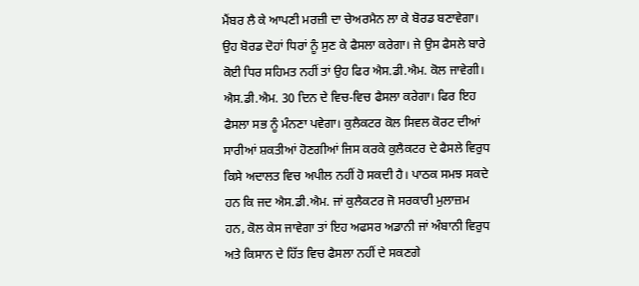ਮੈਂਬਰ ਲੈ ਕੇ ਆਪਣੀ ਮਰਜ਼ੀ ਦਾ ਚੇਅਰਮੈਨ ਲਾ ਕੇ ਬੋਰਡ ਬਣਾਵੇਗਾ। ਉਹ ਬੋਰਡ ਦੋਹਾਂ ਧਿਰਾਂ ਨੂੰ ਸੁਣ ਕੇ ਫੈਸਲਾ ਕਰੇਗਾ। ਜੇ ਉਸ ਫੈਸਲੇ ਬਾਰੇ ਕੋਈ ਧਿਰ ਸਹਿਮਤ ਨਹੀਂ ਤਾਂ ਉਹ ਫਿਰ ਐਸ.ਡੀ.ਐਮ. ਕੋਲ ਜਾਵੇਗੀ। ਐਸ.ਡੀ.ਐਮ. 30 ਦਿਨ ਦੇ ਵਿਚ-ਵਿਚ ਫੈਸਲਾ ਕਰੇਗਾ। ਫਿਰ ਇਹ ਫੈਸਲਾ ਸਭ ਨੂੰ ਮੰਨਣਾ ਪਵੇਗਾ। ਕੁਲੈਕਟਰ ਕੋਲ ਸਿਵਲ ਕੋਰਟ ਦੀਆਂ ਸਾਰੀਆਂ ਸ਼ਕਤੀਆਂ ਹੋਣਗੀਆਂ ਜਿਸ ਕਰਕੇ ਕੁਲੈਕਟਰ ਦੇ ਫੈਸਲੇ ਵਿਰੁਧ ਕਿਸੇ ਅਦਾਲਤ ਵਿਚ ਅਪੀਲ ਨਹੀਂ ਹੋ ਸਕਦੀ ਹੈ। ਪਾਠਕ ਸਮਝ ਸਕਦੇ ਹਨ ਕਿ ਜਦ ਐਸ.ਡੀ.ਐਮ. ਜਾਂ ਕੁਲੈਕਟਰ ਜੋ ਸਰਕਾਰੀ ਮੁਲਾਜ਼ਮ ਹਨ, ਕੋਲ ਕੇਸ ਜਾਵੇਗਾ ਤਾਂ ਇਹ ਅਫਸਰ ਅਡਾਨੀ ਜਾਂ ਅੰਬਾਨੀ ਵਿਰੁਧ ਅਤੇ ਕਿਸਾਨ ਦੇ ਹਿੱਤ ਵਿਚ ਫੈਸਲਾ ਨਹੀਂ ਦੇ ਸਕਣਗੇ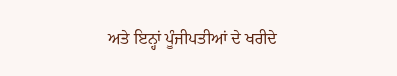ਅਤੇ ਇਨ੍ਹਾਂ ਪੂੰਜੀਪਤੀਆਂ ਦੇ ਖਰੀਦੇ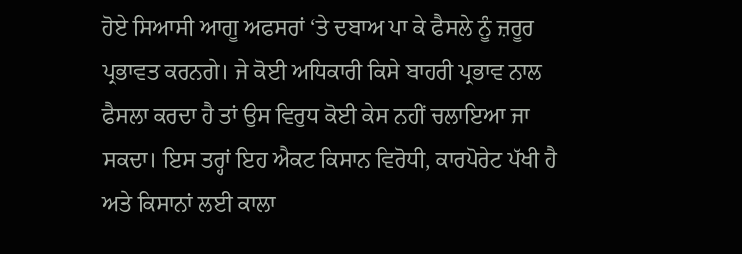ਹੋਏ ਸਿਆਸੀ ਆਗੂ ਅਫਸਰਾਂ ‘ਤੇ ਦਬਾਅ ਪਾ ਕੇ ਫੈਸਲੇ ਨੂੰ ਜ਼ਰੂਰ ਪ੍ਰਭਾਵਤ ਕਰਨਗੇ। ਜੇ ਕੋਈ ਅਧਿਕਾਰੀ ਕਿਸੇ ਬਾਹਰੀ ਪ੍ਰਭਾਵ ਨਾਲ ਫੈਸਲਾ ਕਰਦਾ ਹੈ ਤਾਂ ਉਸ ਵਿਰੁਧ ਕੋਈ ਕੇਸ ਨਹੀਂ ਚਲਾਇਆ ਜਾ ਸਕਦਾ। ਇਸ ਤਰ੍ਹਾਂ ਇਹ ਐਕਟ ਕਿਸਾਨ ਵਿਰੋਧੀ, ਕਾਰਪੋਰੇਟ ਪੱਖੀ ਹੈ ਅਤੇ ਕਿਸਾਨਾਂ ਲਈ ਕਾਲਾ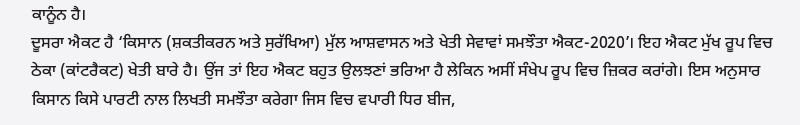ਕਾਨੂੰਨ ਹੈ।
ਦੂਸਰਾ ਐਕਟ ਹੈ ‘ਕਿਸਾਨ (ਸ਼ਕਤੀਕਰਨ ਅਤੇ ਸੁਰੱਖਿਆ) ਮੁੱਲ ਆਸ਼ਵਾਸਨ ਅਤੇ ਖੇਤੀ ਸੇਵਾਵਾਂ ਸਮਝੌਤਾ ਐਕਟ-2020’। ਇਹ ਐਕਟ ਮੁੱਖ ਰੂਪ ਵਿਚ ਠੇਕਾ (ਕਾਂਟਰੈਕਟ) ਖੇਤੀ ਬਾਰੇ ਹੈ। ਉਂਜ ਤਾਂ ਇਹ ਐਕਟ ਬਹੁਤ ਉਲਝਣਾਂ ਭਰਿਆ ਹੈ ਲੇਕਿਨ ਅਸੀਂ ਸੰਖੇਪ ਰੂਪ ਵਿਚ ਜ਼ਿਕਰ ਕਰਾਂਗੇ। ਇਸ ਅਨੁਸਾਰ ਕਿਸਾਨ ਕਿਸੇ ਪਾਰਟੀ ਨਾਲ ਲਿਖਤੀ ਸਮਝੌਤਾ ਕਰੇਗਾ ਜਿਸ ਵਿਚ ਵਪਾਰੀ ਧਿਰ ਬੀਜ,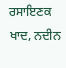ਰਸਾਇਣਕ ਖਾਦ, ਨਦੀਨ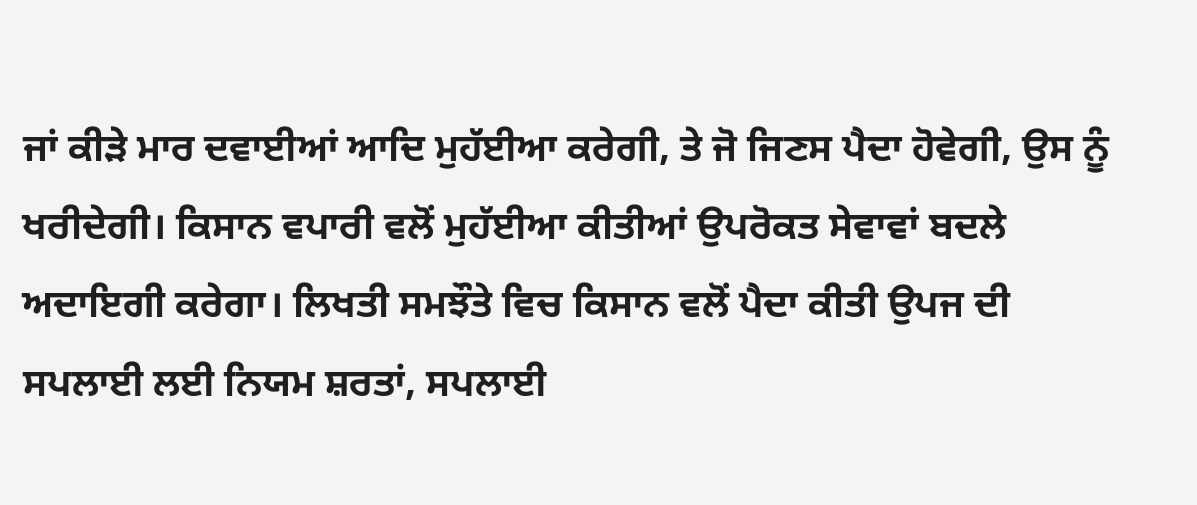ਜਾਂ ਕੀੜੇ ਮਾਰ ਦਵਾਈਆਂ ਆਦਿ ਮੁਹੱਈਆ ਕਰੇਗੀ, ਤੇ ਜੋ ਜਿਣਸ ਪੈਦਾ ਹੋਵੇਗੀ, ਉਸ ਨੂੰ ਖਰੀਦੇਗੀ। ਕਿਸਾਨ ਵਪਾਰੀ ਵਲੋਂ ਮੁਹੱਈਆ ਕੀਤੀਆਂ ਉਪਰੋਕਤ ਸੇਵਾਵਾਂ ਬਦਲੇ ਅਦਾਇਗੀ ਕਰੇਗਾ। ਲਿਖਤੀ ਸਮਝੌਤੇ ਵਿਚ ਕਿਸਾਨ ਵਲੋਂ ਪੈਦਾ ਕੀਤੀ ਉਪਜ ਦੀ ਸਪਲਾਈ ਲਈ ਨਿਯਮ ਸ਼ਰਤਾਂ, ਸਪਲਾਈ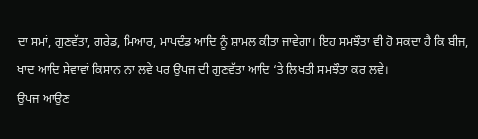ਦਾ ਸਮਾਂ, ਗੁਣਵੱਤਾ, ਗਰੇਡ, ਮਿਆਰ, ਮਾਪਦੰਡ ਆਦਿ ਨੂੰ ਸ਼ਾਮਲ ਕੀਤਾ ਜਾਵੇਗਾ। ਇਹ ਸਮਝੌਤਾ ਵੀ ਹੋ ਸਕਦਾ ਹੈ ਕਿ ਬੀਜ, ਖਾਦ ਆਦਿ ਸੇਵਾਵਾਂ ਕਿਸਾਨ ਨਾ ਲਵੇ ਪਰ ਉਪਜ ਦੀ ਗੁਣਵੱਤਾ ਆਦਿ ‘ਤੇ ਲਿਖਤੀ ਸਮਝੌਤਾ ਕਰ ਲਵੇ।
ਉਪਜ ਆਉਣ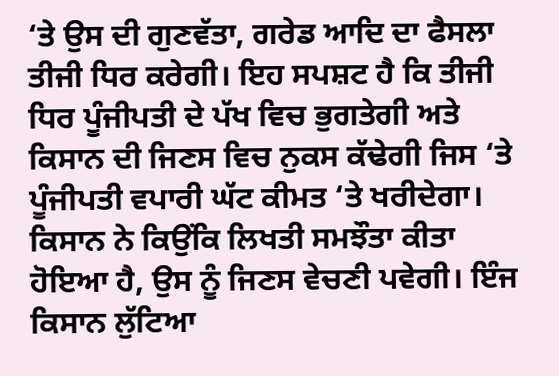‘ਤੇ ਉਸ ਦੀ ਗੁਣਵੱਤਾ, ਗਰੇਡ ਆਦਿ ਦਾ ਫੈਸਲਾ ਤੀਜੀ ਧਿਰ ਕਰੇਗੀ। ਇਹ ਸਪਸ਼ਟ ਹੈ ਕਿ ਤੀਜੀ ਧਿਰ ਪੂੰਜੀਪਤੀ ਦੇ ਪੱਖ ਵਿਚ ਭੁਗਤੇਗੀ ਅਤੇ ਕਿਸਾਨ ਦੀ ਜਿਣਸ ਵਿਚ ਨੁਕਸ ਕੱਢੇਗੀ ਜਿਸ ‘ਤੇ ਪੂੰਜੀਪਤੀ ਵਪਾਰੀ ਘੱਟ ਕੀਮਤ ‘ਤੇ ਖਰੀਦੇਗਾ। ਕਿਸਾਨ ਨੇ ਕਿਉਂਕਿ ਲਿਖਤੀ ਸਮਝੌਤਾ ਕੀਤਾ ਹੋਇਆ ਹੈ, ਉਸ ਨੂੰ ਜਿਣਸ ਵੇਚਣੀ ਪਵੇਗੀ। ਇੰਜ ਕਿਸਾਨ ਲੁੱਟਿਆ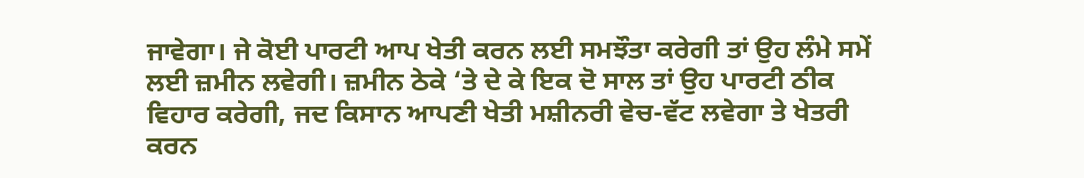ਜਾਵੇਗਾ। ਜੇ ਕੋਈ ਪਾਰਟੀ ਆਪ ਖੇਤੀ ਕਰਨ ਲਈ ਸਮਝੌਤਾ ਕਰੇਗੀ ਤਾਂ ਉਹ ਲੰਮੇ ਸਮੇਂ ਲਈ ਜ਼ਮੀਨ ਲਵੇਗੀ। ਜ਼ਮੀਨ ਠੇਕੇ ‘ਤੇ ਦੇ ਕੇ ਇਕ ਦੋ ਸਾਲ ਤਾਂ ਉਹ ਪਾਰਟੀ ਠੀਕ ਵਿਹਾਰ ਕਰੇਗੀ, ਜਦ ਕਿਸਾਨ ਆਪਣੀ ਖੇਤੀ ਮਸ਼ੀਨਰੀ ਵੇਚ-ਵੱਟ ਲਵੇਗਾ ਤੇ ਖੇਤਰੀ ਕਰਨ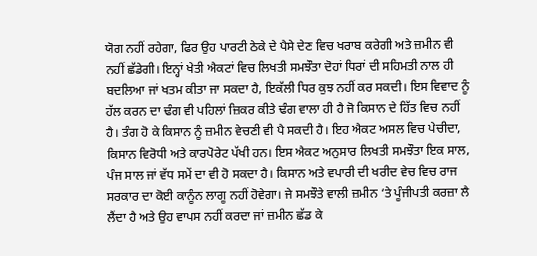ਯੋਗ ਨਹੀਂ ਰਹੇਗਾ, ਫਿਰ ਉਹ ਪਾਰਟੀ ਠੇਕੇ ਦੇ ਪੈਸੇ ਦੇਣ ਵਿਚ ਖਰਾਬ ਕਰੇਗੀ ਅਤੇ ਜ਼ਮੀਨ ਵੀ ਨਹੀਂ ਛੱਡੇਗੀ। ਇਨ੍ਹਾਂ ਖੇਤੀ ਐਕਟਾਂ ਵਿਚ ਲਿਖਤੀ ਸਮਝੌਤਾ ਦੋਹਾਂ ਧਿਰਾਂ ਦੀ ਸਹਿਮਤੀ ਨਾਲ ਹੀ ਬਦਲਿਆ ਜਾਂ ਖਤਮ ਕੀਤਾ ਜਾ ਸਕਦਾ ਹੈ, ਇਕੱਲੀ ਧਿਰ ਕੁਝ ਨਹੀਂ ਕਰ ਸਕਦੀ। ਇਸ ਵਿਵਾਦ ਨੂੰ ਹੱਲ ਕਰਨ ਦਾ ਢੰਗ ਵੀ ਪਹਿਲਾਂ ਜ਼ਿਕਰ ਕੀਤੇ ਢੰਗ ਵਾਲਾ ਹੀ ਹੈ ਜੋ ਕਿਸਾਨ ਦੇ ਹਿੱਤ ਵਿਚ ਨਹੀਂ ਹੈ। ਤੰਗ ਹੋ ਕੇ ਕਿਸਾਨ ਨੂੰ ਜ਼ਮੀਨ ਵੇਚਣੀ ਵੀ ਪੈ ਸਕਦੀ ਹੈ। ਇਹ ਐਕਟ ਅਸਲ ਵਿਚ ਪੇਚੀਦਾ, ਕਿਸਾਨ ਵਿਰੋਧੀ ਅਤੇ ਕਾਰਪੋਰੇਟ ਪੱਖੀ ਹਨ। ਇਸ ਐਕਟ ਅਨੁਸਾਰ ਲਿਖਤੀ ਸਮਝੌਤਾ ਇਕ ਸਾਲ, ਪੰਜ ਸਾਲ ਜਾਂ ਵੱਧ ਸਮੇਂ ਦਾ ਵੀ ਹੋ ਸਕਦਾ ਹੈ। ਕਿਸਾਨ ਅਤੇ ਵਪਾਰੀ ਦੀ ਖਰੀਦ ਵੇਚ ਵਿਚ ਰਾਜ ਸਰਕਾਰ ਦਾ ਕੋਈ ਕਾਨੂੰਨ ਲਾਗੂ ਨਹੀਂ ਹੋਵੇਗਾ। ਜੇ ਸਮਝੌਤੇ ਵਾਲੀ ਜ਼ਮੀਨ ‘ਤੇ ਪੂੰਜੀਪਤੀ ਕਰਜ਼ਾ ਲੈ ਲੈਂਦਾ ਹੈ ਅਤੇ ਉਹ ਵਾਪਸ ਨਹੀਂ ਕਰਦਾ ਜਾਂ ਜ਼ਮੀਨ ਛੱਡ ਕੇ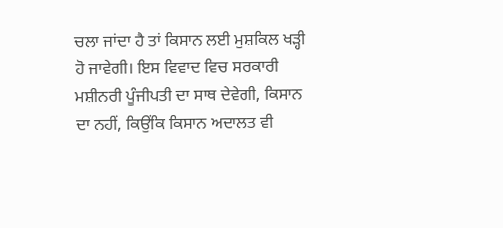ਚਲਾ ਜਾਂਦਾ ਹੈ ਤਾਂ ਕਿਸਾਨ ਲਈ ਮੁਸ਼ਕਿਲ ਖੜ੍ਹੀ ਹੋ ਜਾਵੇਗੀ। ਇਸ ਵਿਵਾਦ ਵਿਚ ਸਰਕਾਰੀ ਮਸ਼ੀਨਰੀ ਪੂੰਜੀਪਤੀ ਦਾ ਸਾਥ ਦੇਵੇਗੀ, ਕਿਸਾਨ ਦਾ ਨਹੀਂ, ਕਿਉਂਕਿ ਕਿਸਾਨ ਅਦਾਲਤ ਵੀ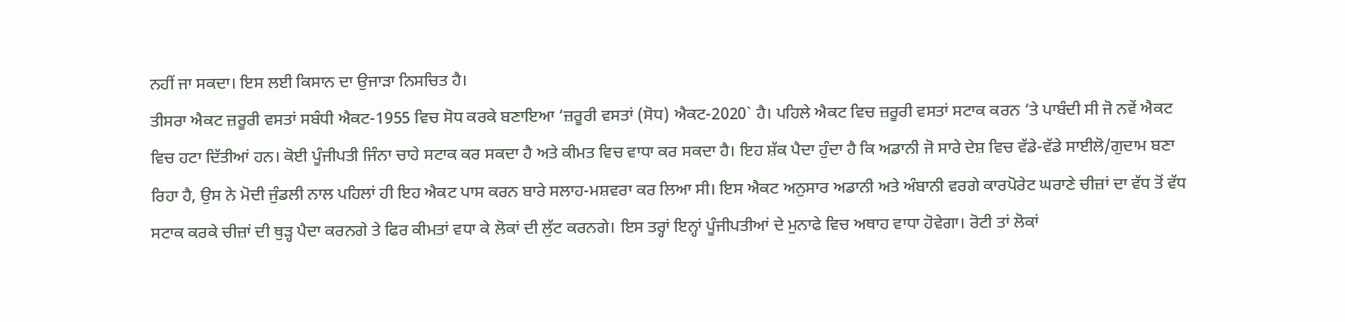ਨਹੀਂ ਜਾ ਸਕਦਾ। ਇਸ ਲਈ ਕਿਸਾਨ ਦਾ ਉਜਾੜਾ ਨਿਸਚਿਤ ਹੈ।
ਤੀਸਰਾ ਐਕਟ ਜ਼ਰੂਰੀ ਵਸਤਾਂ ਸਬੰਧੀ ਐਕਟ-1955 ਵਿਚ ਸੋਧ ਕਰਕੇ ਬਣਾਇਆ ‘ਜ਼ਰੂਰੀ ਵਸਤਾਂ (ਸੋਧ) ਐਕਟ-2020` ਹੈ। ਪਹਿਲੇ ਐਕਟ ਵਿਚ ਜ਼ਰੂਰੀ ਵਸਤਾਂ ਸਟਾਕ ਕਰਨ ‘ਤੇ ਪਾਬੰਦੀ ਸੀ ਜੋ ਨਵੇਂ ਐਕਟ ਵਿਚ ਹਟਾ ਦਿੱਤੀਆਂ ਹਨ। ਕੋਈ ਪੂੰਜੀਪਤੀ ਜਿੰਨਾ ਚਾਹੇ ਸਟਾਕ ਕਰ ਸਕਦਾ ਹੈ ਅਤੇ ਕੀਮਤ ਵਿਚ ਵਾਧਾ ਕਰ ਸਕਦਾ ਹੈ। ਇਹ ਸ਼ੱਕ ਪੈਦਾ ਹੁੰਦਾ ਹੈ ਕਿ ਅਡਾਨੀ ਜੋ ਸਾਰੇ ਦੇਸ਼ ਵਿਚ ਵੱਡੇ-ਵੱਡੇ ਸਾਈਲੋ/ਗੁਦਾਮ ਬਣਾ ਰਿਹਾ ਹੈ, ਉਸ ਨੇ ਮੋਦੀ ਜੁੰਡਲੀ ਨਾਲ ਪਹਿਲਾਂ ਹੀ ਇਹ ਐਕਟ ਪਾਸ ਕਰਨ ਬਾਰੇ ਸਲਾਹ-ਮਸ਼ਵਰਾ ਕਰ ਲਿਆ ਸੀ। ਇਸ ਐਕਟ ਅਨੁਸਾਰ ਅਡਾਨੀ ਅਤੇ ਅੰਬਾਨੀ ਵਰਗੇ ਕਾਰਪੋਰੇਟ ਘਰਾਣੇ ਚੀਜ਼ਾਂ ਦਾ ਵੱਧ ਤੋਂ ਵੱਧ ਸਟਾਕ ਕਰਕੇ ਚੀਜ਼ਾਂ ਦੀ ਥੁੜ੍ਹ ਪੈਦਾ ਕਰਨਗੇ ਤੇ ਫਿਰ ਕੀਮਤਾਂ ਵਧਾ ਕੇ ਲੋਕਾਂ ਦੀ ਲੁੱਟ ਕਰਨਗੇ। ਇਸ ਤਰ੍ਹਾਂ ਇਨ੍ਹਾਂ ਪੂੰਜੀਪਤੀਆਂ ਦੇ ਮੁਨਾਫੇ ਵਿਚ ਅਥਾਹ ਵਾਧਾ ਹੋਵੇਗਾ। ਰੋਟੀ ਤਾਂ ਲੋਕਾਂ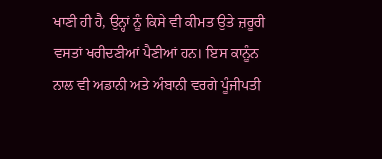ਖਾਣੀ ਹੀ ਹੈ, ਉਨ੍ਹਾਂ ਨੂੰ ਕਿਸੇ ਵੀ ਕੀਮਤ ਉਤੇ ਜ਼ਰੂਰੀ ਵਸਤਾਂ ਖਰੀਦਣੀਆਂ ਪੈਣੀਆਂ ਹਨ। ਇਸ ਕਾਨੂੰਨ ਨਾਲ ਵੀ ਅਡਾਨੀ ਅਤੇ ਅੰਬਾਨੀ ਵਰਗੇ ਪੂੰਜੀਪਤੀ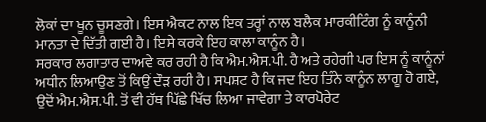ਲੋਕਾਂ ਦਾ ਖੂਨ ਚੂਸਣਗੇ। ਇਸ ਐਕਟ ਨਾਲ ਇਕ ਤਰ੍ਹਾਂ ਨਾਲ ਬਲੈਕ ਮਾਰਕੀਟਿੰਗ ਨੂੰ ਕਾਨੂੰਨੀ ਮਾਨਤਾ ਦੇ ਦਿੱਤੀ ਗਈ ਹੈ। ਇਸੇ ਕਰਕੇ ਇਹ ਕਾਲਾ ਕਾਨੂੰਨ ਹੈ।
ਸਰਕਾਰ ਲਗਾਤਾਰ ਦਾਅਵੇ ਕਰ ਰਹੀ ਹੈ ਕਿ ਐਮ.ਐਸ.ਪੀ. ਹੈ ਅਤੇ ਰਹੇਗੀ ਪਰ ਇਸ ਨੂੰ ਕਾਨੂੰਨਾਂ ਅਧੀਨ ਲਿਆਉਣ ਤੋਂ ਕਿਉਂ ਦੌੜ ਰਹੀ ਹੈ। ਸਪਸ਼ਟ ਹੈ ਕਿ ਜਦ ਇਹ ਤਿੰਨੇ ਕਾਨੂੰਨ ਲਾਗੂ ਹੋ ਗਏ, ਉਦੋਂ ਐਮ.ਐਸ.ਪੀ. ਤੋਂ ਵੀ ਹੱਥ ਪਿੱਛੇ ਖਿੱਚ ਲਿਆ ਜਾਵੇਗਾ ਤੇ ਕਾਰਪੋਰੇਟ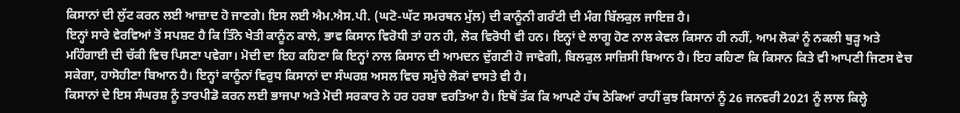ਕਿਸਾਨਾਂ ਦੀ ਲੁੱਟ ਕਰਨ ਲਈ ਆਜ਼ਾਦ ਹੋ ਜਾਣਗੇ। ਇਸ ਲਈ ਐਮ.ਐਸ.ਪੀ. (ਘਟੋ-ਘੱਟ ਸਮਰਥਨ ਮੁੱਲ) ਦੀ ਕਾਨੂੰਨੀ ਗਰੰਟੀ ਦੀ ਮੰਗ ਬਿੱਲਕੁਲ ਜਾਇਜ਼ ਹੈ।
ਇਨ੍ਹਾਂ ਸਾਰੇ ਵੇਰਵਿਆਂ ਤੋਂ ਸਪਸ਼ਟ ਹੈ ਕਿ ਤਿੰਨੇ ਖੇਤੀ ਕਾਨੂੰਨ ਕਾਲੇ, ਭਾਵ ਕਿਸਾਨ ਵਿਰੋਧੀ ਤਾਂ ਹਨ ਹੀ, ਲੋਕ ਵਿਰੋਧੀ ਵੀ ਹਨ। ਇਨ੍ਹਾਂ ਦੇ ਲਾਗੂ ਹੋਣ ਨਾਲ ਕੇਵਲ ਕਿਸਾਨ ਹੀ ਨਹੀਂ, ਆਮ ਲੋਕਾਂ ਨੂੰ ਨਕਲੀ ਥੁੜ੍ਹ ਅਤੇ ਮਹਿੰਗਾਈ ਦੀ ਚੱਕੀ ਵਿਚ ਪਿਸਣਾ ਪਵੇਗਾ। ਮੋਦੀ ਦਾ ਇਹ ਕਹਿਣਾ ਕਿ ਇਨ੍ਹਾਂ ਨਾਲ ਕਿਸਾਨ ਦੀ ਆਮਦਨ ਦੁੱਗਣੀ ਹੋ ਜਾਵੇਗੀ, ਬਿਲਕੁਲ ਸਾਜ਼ਿਸੀ ਬਿਆਨ ਹੈ। ਇਹ ਕਹਿਣਾ ਕਿ ਕਿਸਾਨ ਕਿਤੇ ਵੀ ਆਪਣੀ ਜਿਣਸ ਵੇਚ ਸਕੇਗਾ, ਹਾਸੋਹੀਣਾ ਬਿਆਨ ਹੈ। ਇਨ੍ਹਾਂ ਕਾਨੂੰਨਾਂ ਵਿਰੁਧ ਕਿਸਾਨਾਂ ਦਾ ਸੰਘਰਸ਼ ਅਸਲ ਵਿਚ ਸਮੁੱਚੇ ਲੋਕਾਂ ਵਾਸਤੇ ਵੀ ਹੈ।
ਕਿਸਾਨਾਂ ਦੇ ਇਸ ਸੰਘਰਸ਼ ਨੂੰ ਤਾਰਪੀਡੋ ਕਰਨ ਲਈ ਭਾਜਪਾ ਅਤੇ ਮੋਦੀ ਸਰਕਾਰ ਨੇ ਹਰ ਹਰਬਾ ਵਰਤਿਆ ਹੈ। ਇਥੋਂ ਤੱਕ ਕਿ ਆਪਣੇ ਹੱਥ ਠੋਕਿਆਂ ਰਾਹੀਂ ਕੁਝ ਕਿਸਾਨਾਂ ਨੂੰ 26 ਜਨਵਰੀ 2021 ਨੂੰ ਲਾਲ ਕਿਲ੍ਹੇ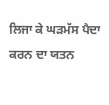ਲਿਜਾ ਕੇ ਘੜਮੱਸ ਪੈਦਾ ਕਰਨ ਦਾ ਯਤਨ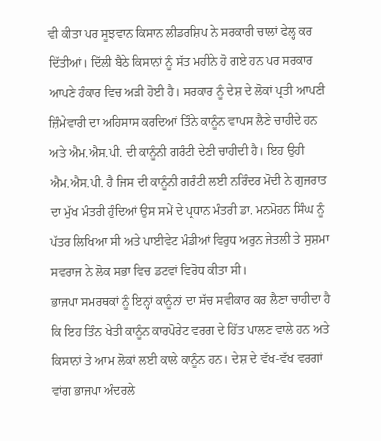ਵੀ ਕੀਤਾ ਪਰ ਸੂਝਵਾਨ ਕਿਸਾਨ ਲੀਡਰਸ਼ਿਪ ਨੇ ਸਰਕਾਰੀ ਚਾਲਾਂ ਫੇਲ੍ਹ ਕਰ ਦਿੱਤੀਆਂ। ਦਿੱਲੀ ਬੈਠੇ ਕਿਸਾਨਾਂ ਨੂੰ ਸੱਤ ਮਹੀਨੇ ਹੋ ਗਏ ਹਨ ਪਰ ਸਰਕਾਰ ਆਪਣੇ ਹੰਕਾਰ ਵਿਚ ਅੜੀ ਹੋਈ ਹੈ। ਸਰਕਾਰ ਨੂੰ ਦੇਸ਼ ਦੇ ਲੋਕਾਂ ਪ੍ਰਤੀ ਆਪਣੀ ਜ਼ਿੰਮੇਵਾਰੀ ਦਾ ਅਹਿਸਾਸ ਕਰਦਿਆਂ ਤਿੰਨੇ ਕਾਨੂੰਨ ਵਾਪਸ ਲੈਣੇ ਚਾਹੀਦੇ ਹਨ ਅਤੇ ਐਮ.ਐਸ.ਪੀ. ਦੀ ਕਾਨੂੰਨੀ ਗਰੰਟੀ ਦੇਣੀ ਚਾਹੀਦੀ ਹੈ। ਇਹ ਉਹੀ ਐਮ.ਐਸ.ਪੀ. ਹੈ ਜਿਸ ਦੀ ਕਾਨੂੰਨੀ ਗਰੰਟੀ ਲਈ ਨਰਿੰਦਰ ਮੋਦੀ ਨੇ ਗੁਜਰਾਤ ਦਾ ਮੁੱਖ ਮੰਤਰੀ ਹੁੰਦਿਆਂ ਉਸ ਸਮੇਂ ਦੇ ਪ੍ਰਧਾਨ ਮੰਤਰੀ ਡਾ. ਮਨਮੋਹਨ ਸਿੰਘ ਨੂੰ ਪੱਤਰ ਲਿਖਿਆ ਸੀ ਅਤੇ ਪਾਈਵੇਟ ਮੰਡੀਆਂ ਵਿਰੁਧ ਅਰੁਨ ਜੇਤਲੀ ਤੇ ਸੁਸ਼ਮਾ ਸਵਰਾਜ ਨੇ ਲੋਕ ਸਭਾ ਵਿਚ ਡਟਵਾਂ ਵਿਰੋਧ ਕੀਤਾ ਸੀ।
ਭਾਜਪਾ ਸਮਰਥਕਾਂ ਨੂੰ ਇਨ੍ਹਾਂ ਕਾਨੂੰਨਾਂ ਦਾ ਸੱਚ ਸਵੀਕਾਰ ਕਰ ਲੈਣਾ ਚਾਹੀਦਾ ਹੈ ਕਿ ਇਹ ਤਿੰਨ ਖੇਤੀ ਕਾਨੂੰਨ ਕਾਰਪੋਰੇਟ ਵਰਗ ਦੇ ਹਿੱਤ ਪਾਲਣ ਵਾਲੇ ਹਨ ਅਤੇ ਕਿਸਾਨਾਂ ਤੇ ਆਮ ਲੋਕਾਂ ਲਈ ਕਾਲੇ ਕਾਨੂੰਨ ਹਨ। ਦੇਸ਼ ਦੇ ਵੱਖ-ਵੱਖ ਵਰਗਾਂ ਵਾਂਗ ਭਾਜਪਾ ਅੰਦਰਲੇ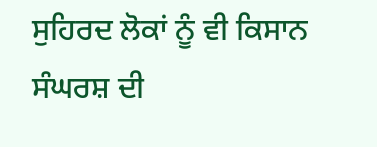ਸੁਹਿਰਦ ਲੋਕਾਂ ਨੂੰ ਵੀ ਕਿਸਾਨ ਸੰਘਰਸ਼ ਦੀ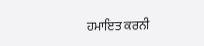ਹਮਾਇਤ ਕਰਨੀ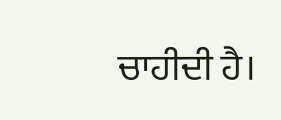ਚਾਹੀਦੀ ਹੈ।